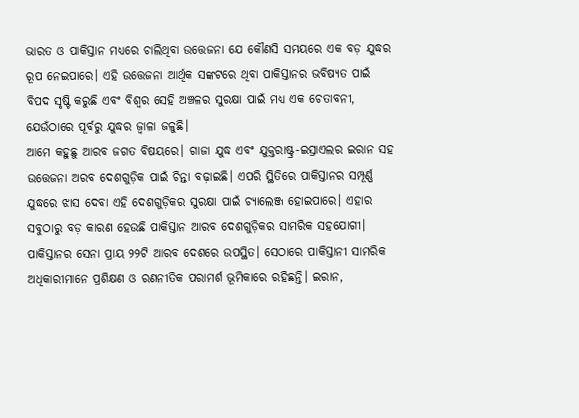ଭାରତ ଓ ପାକିସ୍ତାନ ମଧ୍ୟରେ ଚାଲିଥିବା ଉତ୍ତେଜନା ଯେ କୌଣସି ସମୟରେ ଏକ ବଡ଼ ଯୁଦ୍ଧର ରୂପ ନେଇପାରେ। ଏହି ଉତ୍ତେଜନା ଆର୍ଥିକ ସଙ୍କଟରେ ଥିବା ପାକିସ୍ତାନର ଭବିଷ୍ୟତ ପାଇଁ ବିପଦ ସୃଷ୍ଟି କରୁଛି ଏବଂ ବିଶ୍ୱର ସେହି ଅଞ୍ଚଳର ସୁରକ୍ଷା ପାଇଁ ମଧ୍ୟ ଏକ ଚେତାବନୀ, ଯେଉଁଠାରେ ପୂର୍ବରୁ ଯୁଦ୍ଧର ଜ୍ୱାଳା ଜଳୁଛି।
ଆମେ କହୁଛୁ ଆରବ ଜଗତ ବିଷୟରେ। ଗାଜା ଯୁଦ୍ଧ ଏବଂ ଯୁକ୍ତରାଷ୍ଟ୍ର-ଇସ୍ରାଏଲର ଇରାନ ସହ ଉତ୍ତେଜନା ଅରବ ଦେଶଗୁଡ଼ିକ ପାଇଁ ଚିନ୍ତା ବଢ଼ାଇଛି। ଏପରି ସ୍ଥିତିରେ ପାକିସ୍ତାନର ସମ୍ପୂର୍ଣ୍ଣ ଯୁଦ୍ଧରେ ଝାସ ଦେବା ଏହି ଦେଶଗୁଡ଼ିକର ସୁରକ୍ଷା ପାଇଁ ଚ୍ୟାଲେଞ୍ଜ ହୋଇପାରେ। ଏହାର ସବୁଠାରୁ ବଡ଼ କାରଣ ହେଉଛି ପାକିସ୍ତାନ ଆରବ ଦେଶଗୁଡ଼ିକର ସାମରିକ ସହଯୋଗୀ।
ପାକିସ୍ତାନର ସେନା ପ୍ରାୟ ୨୨ଟି ଆରବ ଦେଶରେ ଉପସ୍ଥିତ। ସେଠାରେ ପାକିସ୍ତାନୀ ସାମରିକ ଅଧିକାରୀମାନେ ପ୍ରଶିକ୍ଷଣ ଓ ରଣନୀତିକ ପରାମର୍ଶ ଭୂମିକାରେ ରହିଛନ୍ତି। ଇରାନ,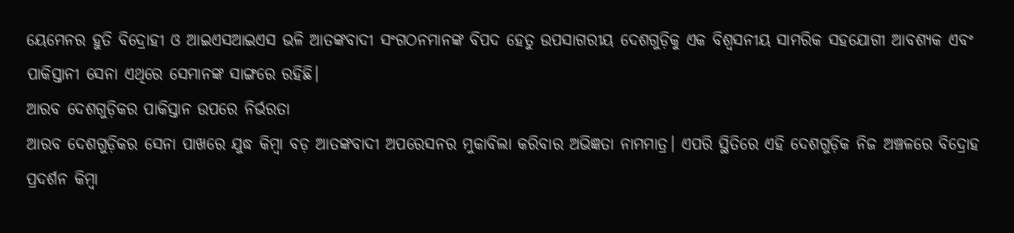ୟେମେନର ହୁତି ବିଦ୍ରୋହୀ ଓ ଆଇଏସଆଇଏସ ଭଳି ଆତଙ୍କବାଦୀ ସଂଗଠନମାନଙ୍କ ବିପଦ ହେତୁ ଉପସାଗରୀୟ ଦେଶଗୁଡ଼ିକୁ ଏକ ବିଶ୍ୱସନୀୟ ସାମରିକ ସହଯୋଗୀ ଆବଶ୍ୟକ ଏବଂ ପାକିସ୍ତାନୀ ସେନା ଏଥିରେ ସେମାନଙ୍କ ସାଙ୍ଗରେ ରହିଛି।
ଆରବ ଦେଶଗୁଡ଼ିକର ପାକିସ୍ତାନ ଉପରେ ନିର୍ଭରତା
ଆରବ ଦେଶଗୁଡ଼ିକର ସେନା ପାଖରେ ଯୁଦ୍ଧ କିମ୍ବା ବଡ଼ ଆତଙ୍କବାଦୀ ଅପରେସନର ମୁକାବିଲା କରିବାର ଅଭିଜ୍ଞତା ନାମମାତ୍ର। ଏପରି ସ୍ଥିତିରେ ଏହି ଦେଶଗୁଡ଼ିକ ନିଜ ଅଞ୍ଚଳରେ ବିଦ୍ରୋହ ପ୍ରଦର୍ଶନ କିମ୍ବା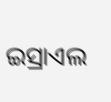ଇସ୍ରାଏଲ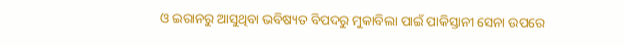ଓ ଇରାନରୁ ଆସୁଥିବା ଭବିଷ୍ୟତ ବିପଦରୁ ମୁକାବିଲା ପାଇଁ ପାକିସ୍ତାନୀ ସେନା ଉପରେ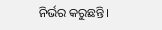ନିର୍ଭର କରୁଛନ୍ତି।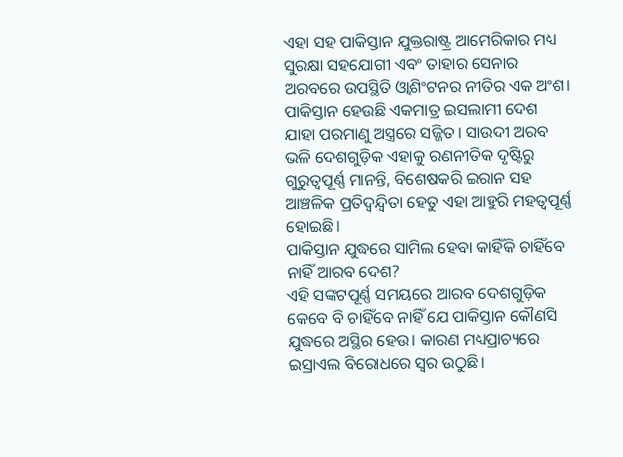ଏହା ସହ ପାକିସ୍ତାନ ଯୁକ୍ତରାଷ୍ଟ୍ର ଆମେରିକାର ମଧ୍ୟ ସୁରକ୍ଷା ସହଯୋଗୀ ଏବଂ ତାହାର ସେନାର ଅରବରେ ଉପସ୍ଥିତି ଓ୍ୱାଶିଂଟନର ନୀତିର ଏକ ଅଂଶ। ପାକିସ୍ତାନ ହେଉଛି ଏକମାତ୍ର ଇସଲାମୀ ଦେଶ ଯାହା ପରମାଣୁ ଅସ୍ତ୍ରରେ ସଜ୍ଜିତ। ସାଉଦୀ ଅରବ ଭଳି ଦେଶଗୁଡ଼ିକ ଏହାକୁ ରଣନୀତିକ ଦୃଷ୍ଟିରୁ ଗୁରୁତ୍ୱପୂର୍ଣ୍ଣ ମାନନ୍ତି, ବିଶେଷକରି ଇରାନ ସହ ଆଞ୍ଚଳିକ ପ୍ରତିଦ୍ୱନ୍ଦ୍ୱିତା ହେତୁ ଏହା ଆହୁରି ମହତ୍ୱପୂର୍ଣ୍ଣ ହୋଇଛି।
ପାକିସ୍ତାନ ଯୁଦ୍ଧରେ ସାମିଲ ହେବା କାହିଁକି ଚାହିଁବେ ନାହିଁ ଆରବ ଦେଶ?
ଏହି ସଙ୍କଟପୂର୍ଣ୍ଣ ସମୟରେ ଆରବ ଦେଶଗୁଡ଼ିକ କେବେ ବି ଚାହିଁବେ ନାହିଁ ଯେ ପାକିସ୍ତାନ କୌଣସି ଯୁଦ୍ଧରେ ଅସ୍ଥିର ହେଉ। କାରଣ ମଧ୍ୟପ୍ରାଚ୍ୟରେ ଇସ୍ରାଏଲ ବିରୋଧରେ ସ୍ୱର ଉଠୁଛି।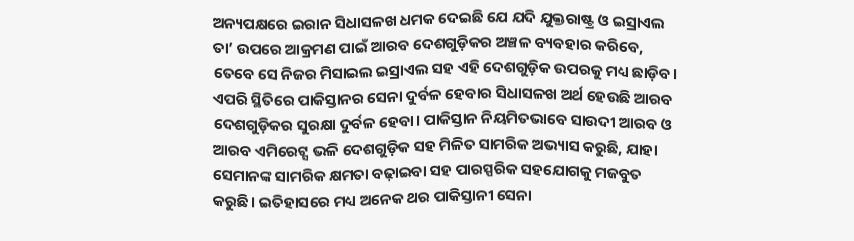ଅନ୍ୟପକ୍ଷରେ ଇରାନ ସିଧାସଳଖ ଧମକ ଦେଇଛି ଯେ ଯଦି ଯୁକ୍ତରାଷ୍ଟ୍ର ଓ ଇସ୍ରାଏଲ ତା’ ଉପରେ ଆକ୍ରମଣ ପାଇଁ ଆରବ ଦେଶଗୁଡ଼ିକର ଅଞ୍ଚଳ ବ୍ୟବହାର କରିବେ, ତେବେ ସେ ନିଜର ମିସାଇଲ ଇସ୍ରାଏଲ ସହ ଏହି ଦେଶଗୁଡ଼ିକ ଉପରକୁ ମଧ୍ୟ ଛାଡ଼ିବ।
ଏପରି ସ୍ଥିତିରେ ପାକିସ୍ତାନର ସେନା ଦୁର୍ବଳ ହେବାର ସିଧାସଳଖ ଅର୍ଥ ହେଉଛି ଆରବ ଦେଶଗୁଡ଼ିକର ସୁରକ୍ଷା ଦୁର୍ବଳ ହେବା। ପାକିସ୍ତାନ ନିୟମିତଭାବେ ସାଉଦୀ ଆରବ ଓ ଆରବ ଏମିରେଟ୍ସ ଭଳି ଦେଶଗୁଡ଼ିକ ସହ ମିଳିତ ସାମରିକ ଅଭ୍ୟାସ କରୁଛି, ଯାହା ସେମାନଙ୍କ ସାମରିକ କ୍ଷମତା ବଢ଼ାଇବା ସହ ପାରସ୍ପରିକ ସହଯୋଗକୁ ମଜବୁତ କରୁଛି। ଇତିହାସରେ ମଧ୍ୟ ଅନେକ ଥର ପାକିସ୍ତାନୀ ସେନା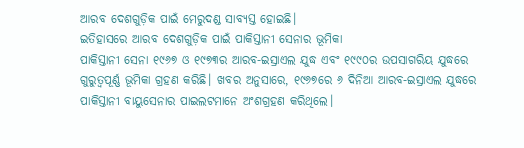ଆରବ ଦେଶଗୁଡ଼ିକ ପାଇଁ ମେରୁଦଣ୍ଡ ସାବ୍ୟସ୍ତ ହୋଇଛି।
ଇତିହାସରେ ଆରବ ଦେଶଗୁଡ଼ିକ ପାଇଁ ପାକିସ୍ତାନୀ ସେନାର ଭୂମିକା
ପାକିସ୍ତାନୀ ସେନା ୧୯୬୭ ଓ ୧୯୭୩ର ଆରବ-ଇସ୍ରାଏଲ ଯୁଦ୍ଧ ଏବଂ ୧୯୯୦ର ଉପସାଗରିୟ ଯୁଦ୍ଧରେ ଗୁରୁତ୍ୱପୂର୍ଣ୍ଣ ଭୂମିକା ଗ୍ରହଣ କରିଛି। ଖବର ଅନୁସାରେ, ୧୯୬୭ରେ ୬ ଦିନିଆ ଆରବ-ଇସ୍ରାଏଲ ଯୁଦ୍ଧରେ ପାକିସ୍ତାନୀ ବାୟୁସେନାର ପାଇଲଟମାନେ ଅଂଶଗ୍ରହଣ କରିଥିଲେ।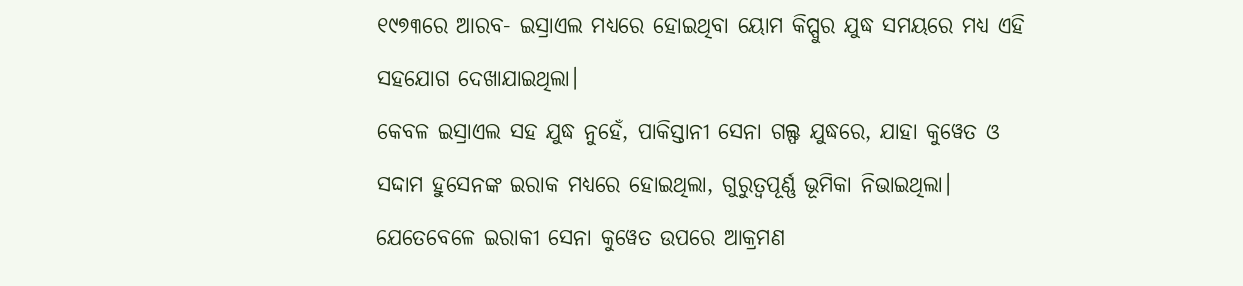୧୯୭୩ରେ ଆରବ- ଇସ୍ରାଏଲ ମଧ୍ୟରେ ହୋଇଥିବା ୟୋମ କିପ୍ପୁର ଯୁଦ୍ଧ ସମୟରେ ମଧ୍ୟ ଏହି ସହଯୋଗ ଦେଖାଯାଇଥିଲା।
କେବଳ ଇସ୍ରାଏଲ ସହ ଯୁଦ୍ଧ ନୁହେଁ, ପାକିସ୍ତାନୀ ସେନା ଗଲ୍ଫ ଯୁଦ୍ଧରେ, ଯାହା କୁୱେତ ଓ ସଦ୍ଦାମ ହୁସେନଙ୍କ ଇରାକ ମଧ୍ୟରେ ହୋଇଥିଲା, ଗୁରୁତ୍ୱପୂର୍ଣ୍ଣ ଭୂମିକା ନିଭାଇଥିଲା। ଯେତେବେଳେ ଇରାକୀ ସେନା କୁୱେତ ଉପରେ ଆକ୍ରମଣ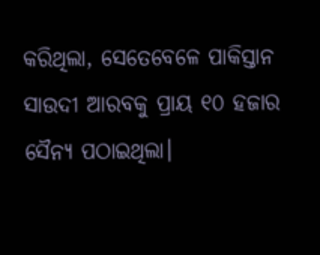କରିଥିଲା, ସେତେବେଳେ ପାକିସ୍ତାନ ସାଉଦୀ ଆରବକୁ ପ୍ରାୟ ୧୦ ହଜାର ସୈନ୍ୟ ପଠାଇଥିଲା।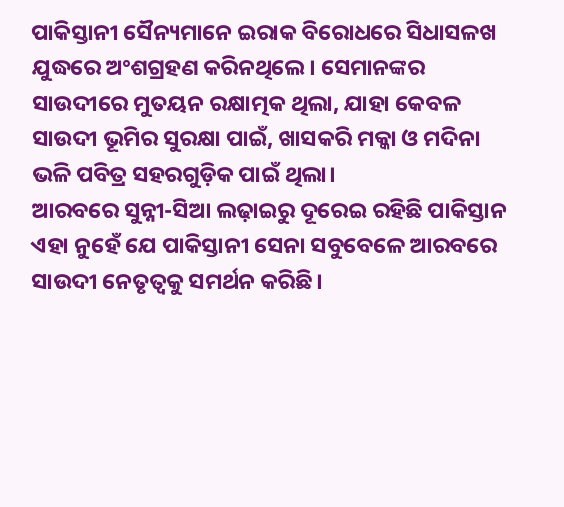ପାକିସ୍ତାନୀ ସୈନ୍ୟମାନେ ଇରାକ ବିରୋଧରେ ସିଧାସଳଖ ଯୁଦ୍ଧରେ ଅଂଶଗ୍ରହଣ କରିନଥିଲେ। ସେମାନଙ୍କର ସାଉଦୀରେ ମୁତୟନ ରକ୍ଷାତ୍ମକ ଥିଲା, ଯାହା କେବଳ ସାଉଦୀ ଭୂମିର ସୁରକ୍ଷା ପାଇଁ, ଖାସକରି ମକ୍କା ଓ ମଦିନା ଭଳି ପବିତ୍ର ସହରଗୁଡ଼ିକ ପାଇଁ ଥିଲା।
ଆରବରେ ସୁନ୍ନୀ-ସିଆ ଲଢ଼ାଇରୁ ଦୂରେଇ ରହିଛି ପାକିସ୍ତାନ
ଏହା ନୁହେଁ ଯେ ପାକିସ୍ତାନୀ ସେନା ସବୁବେଳେ ଆରବରେ ସାଉଦୀ ନେତୃତ୍ୱକୁ ସମର୍ଥନ କରିଛି।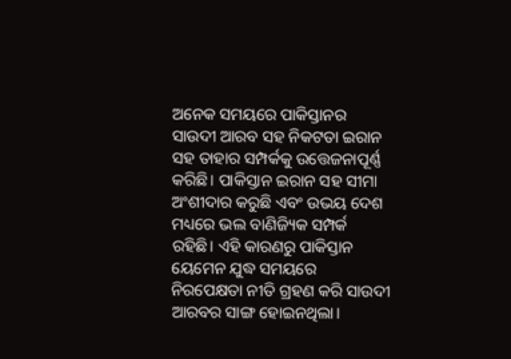ଅନେକ ସମୟରେ ପାକିସ୍ତାନର ସାଉଦୀ ଆରବ ସହ ନିକଟତା ଇରାନ ସହ ତାହାର ସମ୍ପର୍କକୁ ଉତ୍ତେଜନାପୂର୍ଣ୍ଣ କରିଛି। ପାକିସ୍ତାନ ଇରାନ ସହ ସୀମା ଅଂଶୀଦାର କରୁଛି ଏବଂ ଉଭୟ ଦେଶ ମଧ୍ୟରେ ଭଲ ବାଣିଜ୍ୟିକ ସମ୍ପର୍କ ରହିଛି। ଏହି କାରଣରୁ ପାକିସ୍ତାନ ୟେମେନ ଯୁଦ୍ଧ ସମୟରେ ନିରପେକ୍ଷତା ନୀତି ଗ୍ରହଣ କରି ସାଉଦୀ ଆରବର ସାଙ୍ଗ ହୋଇନଥିଲା।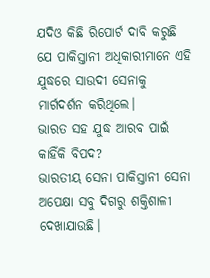ଯଦିଓ କିଛି ରିପୋର୍ଟ ଦାବି କରୁଛି ଯେ ପାକିସ୍ତାନୀ ଅଧିକାରୀମାନେ ଏହି ଯୁଦ୍ଧରେ ସାଉଦୀ ସେନାକୁ ମାର୍ଗଦର୍ଶନ କରିଥିଲେ।
ଭାରତ ସହ ଯୁଦ୍ଧ ଆରବ ପାଇଁ କାହିଁକି ବିପଦ?
ଭାରତୀୟ ସେନା ପାକିସ୍ତାନୀ ସେନା ଅପେକ୍ଷା ସବୁ ଦିଗରୁ ଶକ୍ତିଶାଳୀ ଦେଖାଯାଉଛି।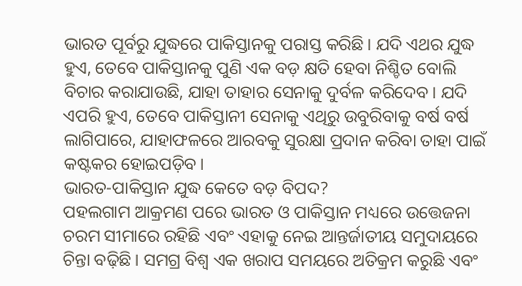ଭାରତ ପୂର୍ବରୁ ଯୁଦ୍ଧରେ ପାକିସ୍ତାନକୁ ପରାସ୍ତ କରିଛି। ଯଦି ଏଥର ଯୁଦ୍ଧ ହୁଏ, ତେବେ ପାକିସ୍ତାନକୁ ପୁଣି ଏକ ବଡ଼ କ୍ଷତି ହେବା ନିଶ୍ଚିତ ବୋଲି ବିଚାର କରାଯାଉଛି, ଯାହା ତାହାର ସେନାକୁ ଦୁର୍ବଳ କରିଦେବ। ଯଦି ଏପରି ହୁଏ, ତେବେ ପାକିସ୍ତାନୀ ସେନାକୁ ଏଥିରୁ ଉବୁରିବାକୁ ବର୍ଷ ବର୍ଷ ଲାଗିପାରେ, ଯାହାଫଳରେ ଆରବକୁ ସୁରକ୍ଷା ପ୍ରଦାନ କରିବା ତାହା ପାଇଁ କଷ୍ଟକର ହୋଇପଡ଼ିବ।
ଭାରତ-ପାକିସ୍ତାନ ଯୁଦ୍ଧ କେତେ ବଡ଼ ବିପଦ?
ପହଲଗାମ ଆକ୍ରମଣ ପରେ ଭାରତ ଓ ପାକିସ୍ତାନ ମଧ୍ୟରେ ଉତ୍ତେଜନା ଚରମ ସୀମାରେ ରହିଛି ଏବଂ ଏହାକୁ ନେଇ ଆନ୍ତର୍ଜାତୀୟ ସମୁଦାୟରେ ଚିନ୍ତା ବଢ଼ିଛି। ସମଗ୍ର ବିଶ୍ୱ ଏକ ଖରାପ ସମୟରେ ଅତିକ୍ରମ କରୁଛି ଏବଂ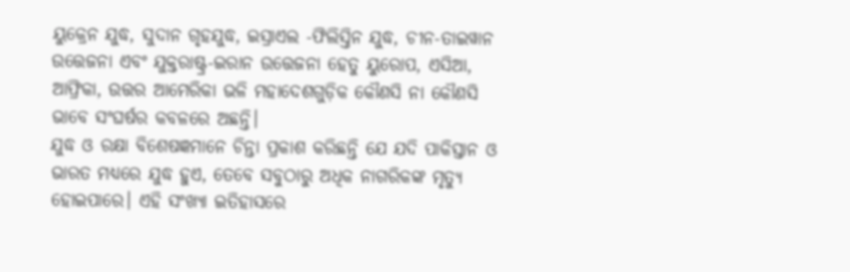ୟୁକ୍ରେନ ଯୁଦ୍ଧ, ସୁଦାନ ଗୃହଯୁଦ୍ଧ, ଇସ୍ରାଏଲ -ଫିଲିସ୍ତିନ ଯୁଦ୍ଧ, ଚୀନ-ତାଇୱାନ ଉତ୍ତେଜନା ଏବଂ ଯୁକ୍ତରାଷ୍ଟ୍ର-ଇରାନ ଉତ୍ତେଜନା ହେତୁ ୟୁରୋପ, ଏସିଆ, ଆଫ୍ରିକା, ଉତ୍ତର ଆମେରିକା ଭଳି ମହାଦେଶଗୁଡ଼ିକ କୌଣସି ନା କୌଣସି ଭାବେ ସଂଘର୍ଷର କବଳରେ ଅଛନ୍ତି।
ଯୁଦ୍ଧ ଓ ରକ୍ଷା ବିଶେଷଜ୍ଞମାନେ ଚିନ୍ତା ପ୍ରକାଶ କରିଛନ୍ତି ଯେ ଯଦି ପାକିସ୍ତାନ ଓ ଭାରତ ମଧ୍ୟରେ ଯୁଦ୍ଧ ହୁଏ, ତେବେ ସବୁଠାରୁ ଅଧିକ ନାଗରିକଙ୍କ ମୃତ୍ୟୁ ହୋଇପାରେ। ଏହି ସଂଖ୍ୟା ଇତିହାସରେ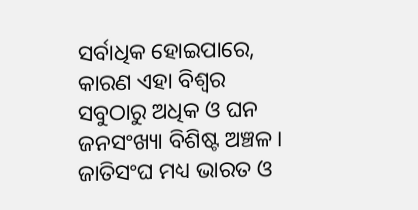ସର୍ବାଧିକ ହୋଇପାରେ, କାରଣ ଏହା ବିଶ୍ୱର ସବୁଠାରୁ ଅଧିକ ଓ ଘନ ଜନସଂଖ୍ୟା ବିଶିଷ୍ଟ ଅଞ୍ଚଳ। ଜାତିସଂଘ ମଧ୍ୟ ଭାରତ ଓ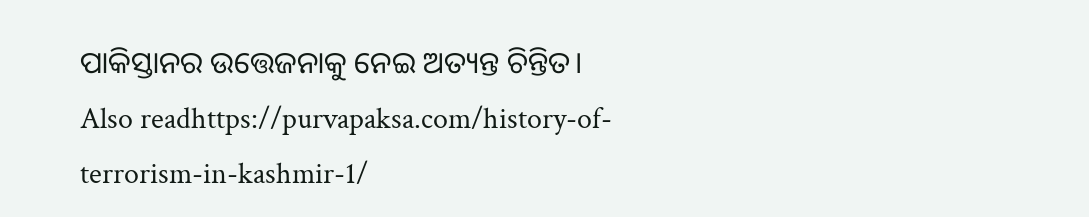ପାକିସ୍ତାନର ଉତ୍ତେଜନାକୁ ନେଇ ଅତ୍ୟନ୍ତ ଚିନ୍ତିତ।
Also readhttps://purvapaksa.com/history-of-terrorism-in-kashmir-1/